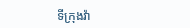ទីក្រុងវ៉ា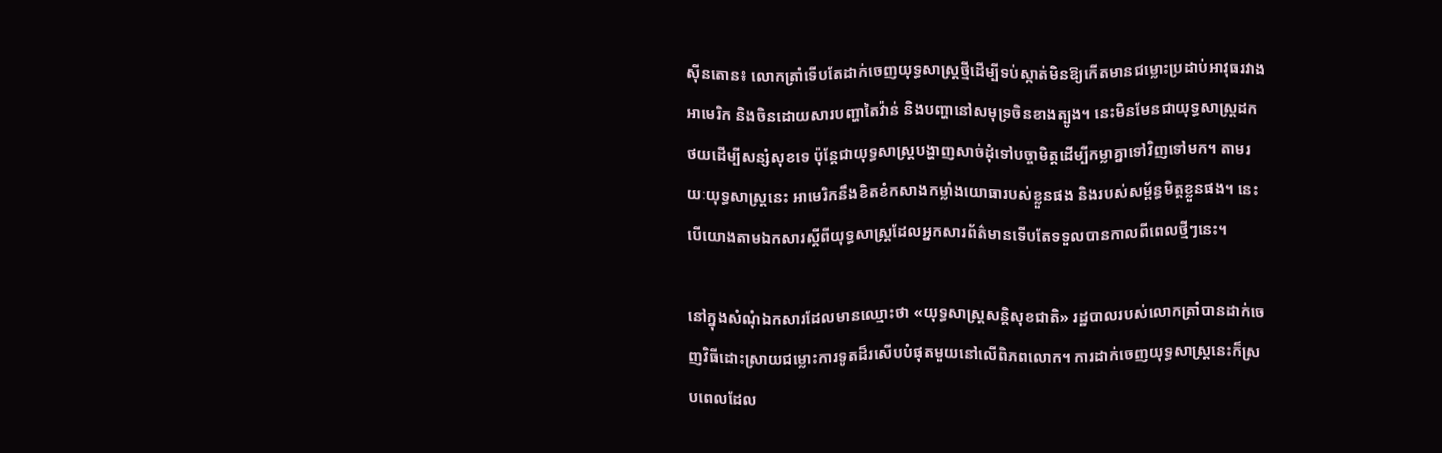ស៊ីនតោន៖ លោកត្រាំទើបតែដាក់ចេញយុទ្ធសាស្ត្រថ្មីដើម្បីទប់ស្កាត់មិនឱ្យកើតមានជម្លោះប្រដាប់អាវុធរវាងអាមេរិក និងចិនដោយសារបញ្ហាតៃវ៉ាន់ និងបញ្ហានៅសមុទ្រចិនខាងត្បូង។ នេះមិនមែនជាយុទ្ធសាស្ត្រដកថយដើម្បីសន្សំសុខទេ ប៉ុន្តែជាយុទ្ធសាស្ត្របង្ហាញសាច់ដុំទៅបច្ចាមិត្តដើម្បីកម្លាគ្នាទៅវិញទៅមក។ តាមរយៈយុទ្ធសាស្ត្រនេះ អាមេរិកនឹងខិតខំកសាងកម្លាំងយោធារបស់ខ្លួនផង និងរបស់សម្ព័ន្ធមិត្តខ្លួនផង។ នេះបើយោងតាមឯកសារស្ដីពីយុទ្ធសាស្ត្រដែលអ្នកសារព័ត៌មានទើបតែទទួលបានកាលពីពេលថ្មីៗនេះ។

នៅក្នុងសំណុំឯកសារដែលមានឈ្មោះថា «យុទ្ធសាស្ត្រសន្តិសុខជាតិ» រដ្ឋបាលរបស់លោកត្រាំបានដាក់ចេញវិធីដោះស្រាយជម្លោះការទូតដ៏រសើបបំផុតមួយនៅលើពិភពលោក។ ការដាក់ចេញយុទ្ធសាស្ត្រនេះក៏ស្របពេលដែល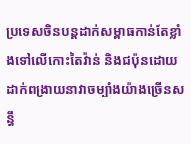ប្រទេសចិនបន្តដាក់សម្ពាធកាន់តែខ្លាំងទៅលើកោះតៃវ៉ាន់ និងជប៉ុនដោយដាក់ពង្រាយនាវាចម្បាំងយ៉ាងច្រើនសន្ធឹ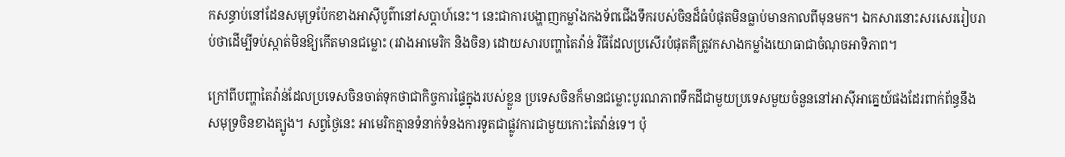កសន្ធាប់នៅដែនសមុទ្រប៉ែកខាងអាស៊ីបូព៌ានៅសប្ដាហ៍នេះ។ នេះជាការបង្ហាញកម្លាំងកងទ័ពជើងទឹករបស់ចិនដ៏ធំបំផុតមិនធ្លាប់មានកាលពីមុនមក។ ឯកសារនោះសរសេររៀបរាប់ថាដើម្បីទប់ស្កាត់មិនឱ្យកើតមានជម្លោះ (រវាងអាមេរិក និងចិន) ដោយសារបញ្ហាតៃវ៉ាន់ វិធីដែលប្រសើរបំផុតគឺត្រូវកសាងកម្លាំងយោធាជាចំណុចអាទិភាព។

ក្រៅពីបញ្ហាតៃវ៉ាន់ដែលប្រទេសចិនចាត់ទុកថាជាកិច្ចការផ្ទៃក្នុងរបស់ខ្លួន ប្រទេសចិនក៏មានជម្លោះបូរណភាពទឹកដីជាមួយប្រទេសមួយចំនួននៅអាស៊ីអាគ្នេយ៍ផងដែរពាក់ព័ន្ធនឹងសមុទ្រចិនខាងត្បូង។ សព្វថ្ងៃនេះ អាមេរិកគ្មានទំនាក់ទំនងការទូតជាផ្លូវការជាមួយកោះតៃវ៉ាន់ទេ។ ប៉ុ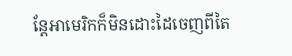ន្តែអាមេរិកក៏មិនដោះដៃចេញពីតៃ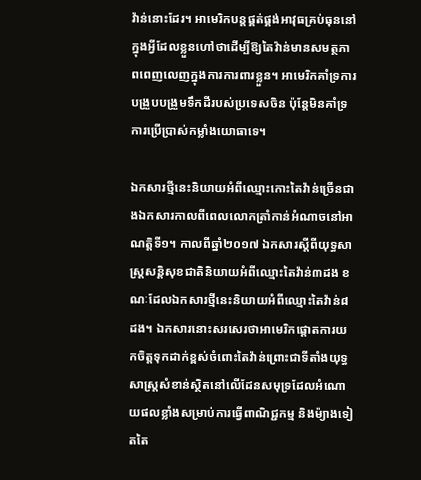វ៉ាន់នោះដែរ។ អាមេរិកបន្តផ្គត់ផ្គង់អាវុធគ្រប់ធុននៅក្នុងអ្វីដែលខ្លួនហៅថាដើម្បីឱ្យតៃវ៉ាន់មានសមត្ថភាពពេញលេញក្នុងការការពារខ្លួន។ អាមេរិកគាំទ្រការបង្រួបបង្រួមទឹកដីរបស់ប្រទេសចិន ប៉ុន្តែមិនគាំទ្រការប្រើប្រាស់កម្លាំងយោធាទេ។

ឯកសារថ្មីនេះនិយាយអំពីឈ្មោះកោះតៃវ៉ាន់ច្រើនជាងឯកសារកាលពីពេលលោកត្រាំកាន់អំណាចនៅអាណត្តិទី១។ កាលពីឆ្នាំ២០១៧ ឯកសារស្ដីពីយុទ្ធសាស្ត្រសន្តិសុខជាតិនិយាយអំពីឈ្មោះតៃវ៉ាន់៣ដង ខណៈដែលឯកសារថ្មីនេះនិយាយអំពីឈ្មោះតៃវ៉ាន់៨ដង។ ឯកសារនោះសរសេរថាអាមេរិកផ្ដោតការយកចិត្តទុកដាក់ខ្ពស់ចំពោះតៃវ៉ាន់ព្រោះជាទីតាំងយុទ្ធសាស្ត្រសំខាន់ស្ថិតនៅលើដែនសមុទ្រដែលអំណោយផលខ្លាំងសម្រាប់ការធ្វើពាណិជ្ជកម្ម និងម៉្យាងទៀតតៃ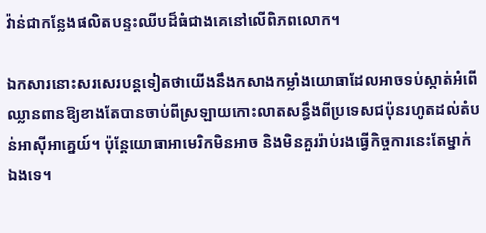វ៉ាន់ជាកន្លែងផលិតបន្ទះឈីបដ៏ធំជាងគេនៅលើពិភពលោក។

ឯកសារនោះសរសេរបន្តទៀតថាយើងនឹងកសាងកម្លាំងយោធាដែលអាចទប់ស្កាត់អំពើឈ្លានពានឱ្យខាងតែបានចាប់ពីស្រឡាយកោះលាតសន្ធឹងពីប្រទេសជប៉ុនរហូតដល់តំបន់អាស៊ីអាគ្នេយ៍។ ប៉ុន្តែយោធាអាមេរិកមិនអាច និងមិនគួររ៉ាប់រងធ្វើកិច្ចការនេះតែម្នាក់ឯងទេ។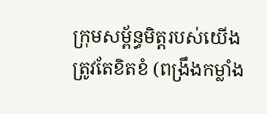ក្រុមសម្ព័ន្ធមិត្តរបស់យើងត្រូវតែខិតខំ (ពង្រឹងកម្លាំង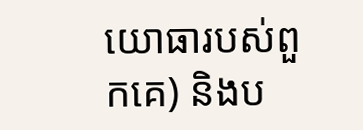យោធារបស់ពួកគេ) និងប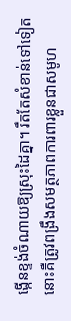ង្កើនខ្ទង់ចំណាយឱ្យស្រុះដៃគ្នា។ រឹតតែសំខាន់ទៅទៀតនោះគឺត្រូវពង្រឹងសមត្ថភាពការពារខ្លួនជាសមូហ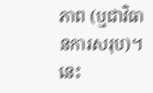ភាព (ឬជាវិធានការសរុប)។ នេះ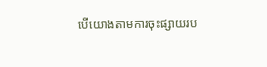បើយោងតាមការចុះផ្សាយរប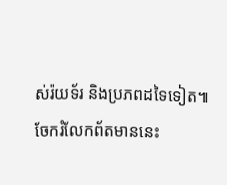ស់រ៉យទ័រ និងប្រភពដទៃទៀត៕
ចែករំលែកព័តមាននេះ